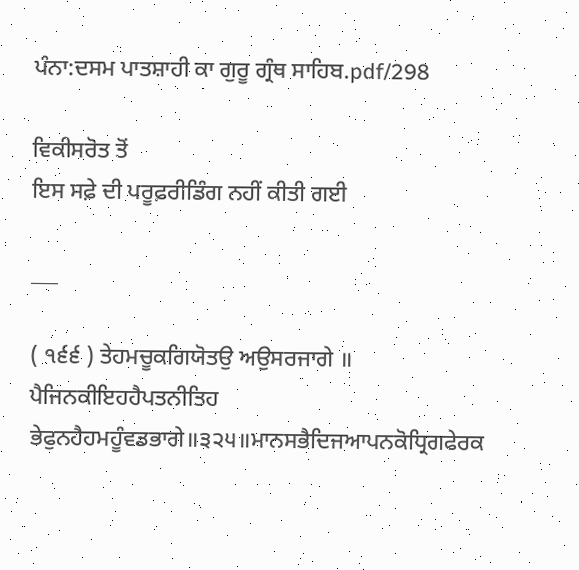ਪੰਨਾ:ਦਸਮ ਪਾਤਸ਼ਾਹੀ ਕਾ ਗੁਰੂ ਗ੍ਰੰਥ ਸਾਹਿਬ.pdf/298

ਵਿਕੀਸਰੋਤ ਤੋਂ
ਇਸ ਸਫ਼ੇ ਦੀ ਪਰੂਫ਼ਰੀਡਿੰਗ ਨਹੀਂ ਕੀਤੀ ਗਈ

___

( ੧੬੬ ) ਤੇਹਮਚੂਕਗਿਯੋਤਉ ਅਉਸਰਜਾਗੇ ॥ ਪੈਜਿਨਕੀਇਹਹੈਪਤਨੀਤਿਹ ਭੇਫੁਨਹੈਹਮਹੂੰਵਡਭਾਗੇ॥੩੨੫॥ਮਾਨਸਭੈਦਿਜਆਪਨਕੋਧ੍ਰਿਗਫੇਰਕ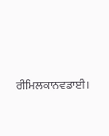ਰੀਮਿਲਕਾਨਵਡਾਈ।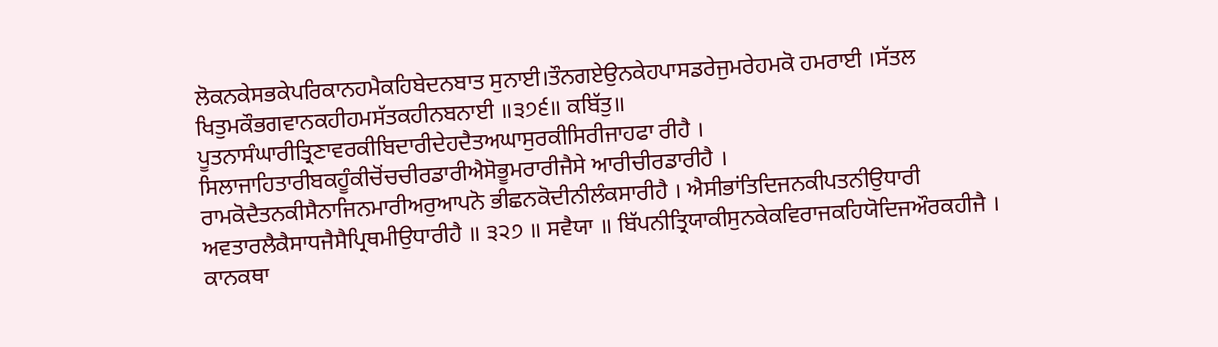ਲੋਕਨਕੇਸਭਕੇਪਰਿਕਾਨਹਮੈਕਹਿਬੇਦਨਬਾਤ ਸੁਨਾਈ।ਤੌਨਗਏਉਨਕੇਹਪਾਸਡਰੇਜੁਮਰੇਹਮਕੋ ਹਮਰਾਈ ।ਸੱਤਲ ਖਿਤੁਮਕੌਭਗਵਾਨਕਹੀਹਮਸੱਤਕਹੀਨਬਨਾਈ ॥੩੭੬॥ ਕਬਿੱਤੁ॥ ਪੂਤਨਾਸੰਘਾਰੀਤ੍ਰਿਣਾਵਰਕੀਬਿਦਾਰੀਦੇਹਦੈਤਅਘਾਸੁਰਕੀਸਿਰੀਜਾਹਫਾ ਰੀਹੈ । ਸਿਲਾਜਾਹਿਤਾਰੀਬਕਹੂੰਕੀਚੋਂਚਚੀਰਡਾਰੀਐਸੋਭੂਮਰਾਰੀਜੈਸੇ ਆਰੀਚੀਰਡਾਰੀਹੈ । ਰਾਮਕੋਦੈਤਨਕੀਸੈਨਾਜਿਨਮਾਰੀਅਰੁਆਪਨੋ ਭੀਛਨਕੋਦੀਨੀਲੰਕਸਾਰੀਹੈ । ਐਸੀਭਾਂਤਿਦਿਜਨਕੀਪਤਨੀਉਧਾਰੀ ਅਵਤਾਰਲੈਕੈਸਾਧਜੈਸੈਪ੍ਰਿਥਮੀਉਧਾਰੀਹੈ ॥ ੩੨੭ ॥ ਸਵੈਯਾ ॥ ਬਿੱਪਨੀਤ੍ਰਿਯਾਕੀਸੁਨਕੇਕਵਿਰਾਜਕਹਿਯੋਦਿਜਔਰਕਹੀਜੈ । ਕਾਨਕਥਾ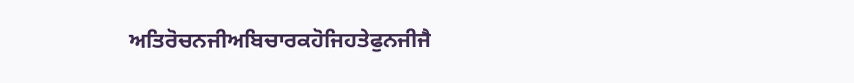ਅਤਿਰੋਚਨਜੀਅਬਿਚਾਰਕਹੋਜਿਹਤੇਫੁਨਜੀਜੈ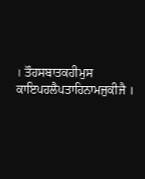। ਤੌਹਸਬਾਤਕਹੀਮੁਸ ਕਾਇਪਹਲੈਪਤਾਹਿਨਾਮਜੁਕੀਜੈ ।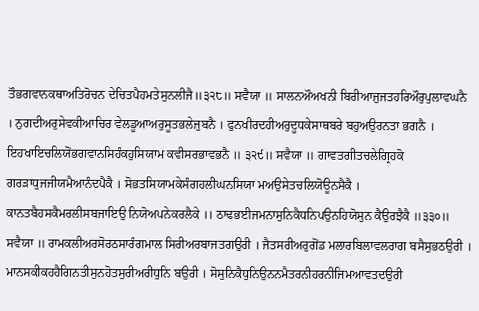ਤੌਭਗਵਾਨਕਥਾਅਤਿਰੋਚਨ ਦੇਚਿਤਪੈਹਮਤੇਸੁਨਲੀਜੈ॥੩੨੮॥ ਸਵੈਯਾ ॥ ਸਾਲਨਔਅਖਨੀ ਬਿਰੀਆਜੁਜਤਹਰਿਔਰੁਪੁਲਾਵਘਨੈ । ਨੁਗਦੀਅਰੁਸੇਵਕੀਆਚਿਰ ਵੇਲਡੂਆਅਰੁਸੂਤਭਲੇਜੁਬਨੈ । ਫੁਨਖੀਰਦਹੀਅਰੁਦੂਧਕੇਸਾਥਬਰੇ ਬਹੁਅਉਰਨਤਾ ਭਗਨੈ । ਇਹਖਾਇਚਲਿਯੋਂਭਗਵਾਨਸਿਹੰਕਹੁਸਿਯਾਮ ਕਵੀਸਰਭਾਵਭਨੈ ॥ ੩੨੯॥ ਸਵੈਯਾ ॥ ਗਾਵਤਗੀਤਚਲੇਗ੍ਰਿਹਕੋ ਗਰੜਾਧੁਜਜੀਯਮੈਆਨੰਦਪੈਕੈ । ਸੋਭਤਸਿਯਾਮਕੇਸੰਗਹਲੀਘਨਸਿਯਾ ਮਅਉਸੇਤਚਲਿਯੋਊਨਸੈਕੈ । ਕਾਨਤਬੈਹਸਕੈਮਰਲੀਸਬਜਾਇਉ ਨਿਯੋਅਪਨੇਕਰਲੈਕੇ ।। ਠਾਢਭਈਜਮਨਾਸੁਨਿਕੈਧਨਿਪਉਨਹਿਯੋਸੁਨ ਕੈਉਰਝੈਕੈ ॥੩੩੦॥ ਸਵੈਯਾ ॥ ਰਾਮਕਲੀਅਰਸੋਰਠਸਾਰੰਗਮਾਲ ਸਿਰੀਅਰਬਾਜਤਗਉਰੀ । ਜੈਤਸਰੀਅਰੁਗੋਂਡ ਮਲਾਰਬਿਲਾਵਲਰਾਗ ਬਸੈਸੁਭਠਉਰੀ । ਮਾਨਸਕੀਕਹਹੈਗਿਨਤੀਸੁਨਹੋਤਸੁਰੀਅਰੀਧੁਨਿ ਬਉਰੀ । ਸੋਸੁਨਿਕੈਧੁਨਿਉਨਨਮੈਤਰਨੀਹਰਨੀਜਿਮਆਵਤਦਉਰੀ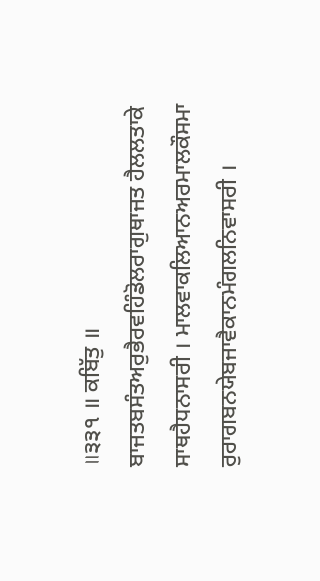॥੩੩੧ ॥ ਕਬਿੱਤੁ ॥ ਬਾਜਤਬਸੰਤਅਰੁਭੈਰਵਹਿੰਡੋਲਰਾਗੁਥਾਜਤ ਹੈਲਲਤਾਕੇ ਸਾਥਹੈਧਨਾਸਰੀ । ਮਾਲਵਾਕਲਿਆਨਅਰਮਾਲਕੌਸਮਾ ਰੁਰਾਗਬਨਯੇਬਜਾਵੈਕਾਨਮੰਗਲਨਿਵਾਸਰੀ ।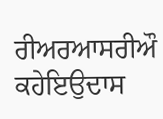ਰੀਅਰਆਸਰੀਔ ਕਹੇਇਉਦਾਸ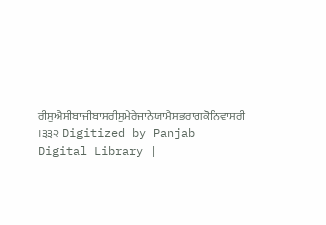ਰੀਸੁਐਸੀਬਾਜੀਬਾਸਰੀਸੁਮੇਰੇਜਾਨੇਯਾਮੈਸਭਰਾਗਕੋਨਿਵਾਸਰੀ ।੩੩੨ Digitized by Panjab Digital Library |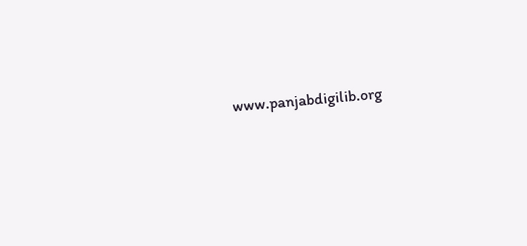www.panjabdigilib.org